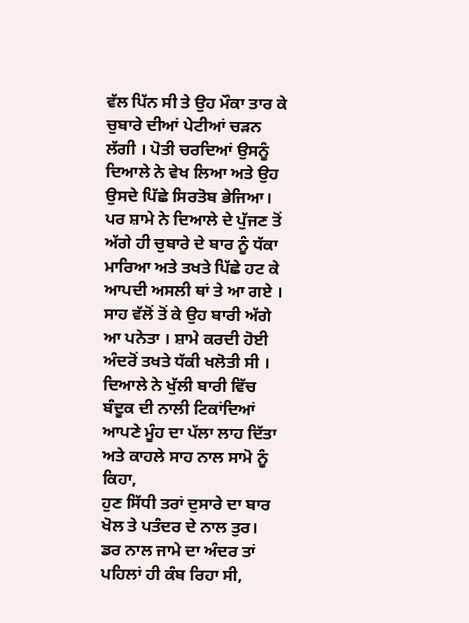ਵੱਲ ਪਿੱਨ ਸੀ ਤੇ ਉਹ ਮੌਕਾ ਤਾਰ ਕੇ ਚੁਬਾਰੇ ਦੀਆਂ ਪੇਟੀਆਂ ਚੜਨ ਲੱਗੀ । ਪੋਤੀ ਚਰਦਿਆਂ ਉਸਨੂੰ ਦਿਆਲੇ ਨੇ ਵੇਖ ਲਿਆ ਅਤੇ ਉਹ ਉਸਦੇ ਪਿੱਛੇ ਸਿਰਤੋਬ ਭੇਜਿਆ। ਪਰ ਸ਼ਾਮੇ ਨੇ ਦਿਆਲੇ ਦੇ ਪੁੱਜਣ ਤੋਂ ਅੱਗੇ ਹੀ ਚੁਬਾਰੇ ਦੇ ਬਾਰ ਨੂੰ ਧੱਕਾ ਮਾਰਿਆ ਅਤੇ ਤਖਤੇ ਪਿੱਛੇ ਹਟ ਕੇ ਆਪਦੀ ਅਸਲੀ ਥਾਂ ਤੇ ਆ ਗਏ । ਸਾਹ ਵੱਲੋਂ ਤੋਂ ਕੇ ਉਹ ਬਾਰੀ ਅੱਗੇ ਆ ਪਨੇਤਾ । ਸ਼ਾਮੇ ਕਰਦੀ ਹੋਈ ਅੰਦਰੋਂ ਤਖਤੇ ਧੱਕੀ ਖਲੋਤੀ ਸੀ । ਦਿਆਲੇ ਨੇ ਖੁੱਲੀ ਬਾਰੀ ਵਿੱਚ ਬੰਦੂਕ ਦੀ ਨਾਲੀ ਟਿਕਾਂਦਿਆਂ ਆਪਣੇ ਮੂੰਹ ਦਾ ਪੱਲਾ ਲਾਹ ਦਿੱਤਾ ਅਤੇ ਕਾਹਲੇ ਸਾਹ ਨਾਲ ਸਾਮੋ ਨੂੰ ਕਿਹਾ,
ਹੁਣ ਸਿੱਧੀ ਤਰਾਂ ਦੁਸਾਰੇ ਦਾ ਬਾਰ ਖੋਲ ਤੇ ਪਤੰਦਰ ਦੇ ਨਾਲ ਤੁਰ।
ਡਰ ਨਾਲ ਜਾਮੇ ਦਾ ਅੰਦਰ ਤਾਂ ਪਹਿਲਾਂ ਹੀ ਕੰਬ ਰਿਹਾ ਸੀ,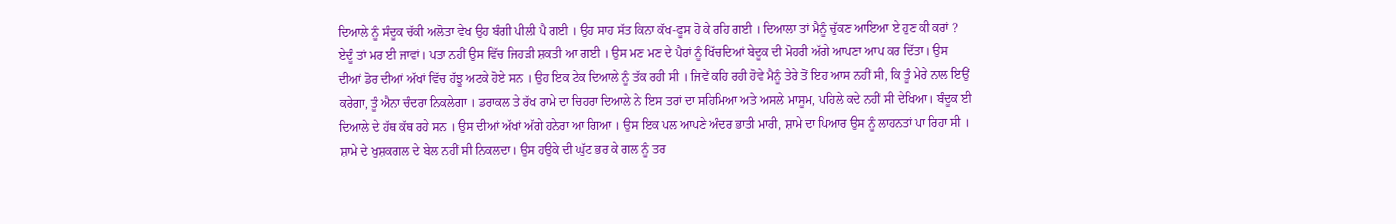ਦਿਆਲੇ ਨੂੰ ਸੰਦੂਕ ਚੱਕੀ ਅਲੋਤਾ ਵੇਖ ਉਹ ਬੰਗੀ ਪੀਲੀ ਪੈ ਗਈ । ਉਹ ਸਾਹ ਸੱਤ ਕਿਨਾ ਕੱਖ-ਫੂਸ ਹੋ ਕੇ ਰਹਿ ਗਈ । ਦਿਆਲਾ ਤਾਂ ਮੈਨੂੰ ਚੁੱਕਣ ਆਇਆ ਏ ਹੁਣ ਕੀ ਕਰਾਂ ? ਏਦੂੰ ਤਾਂ ਮਰ ਈ ਜਾਵਾਂ। ਪਤਾ ਨਹੀਂ ਉਸ ਵਿੱਚ ਜਿਹੜੀ ਸ਼ਕਤੀ ਆ ਗਈ । ਉਸ ਮਣ ਮਣ ਦੇ ਪੈਰਾਂ ਨੂੰ ਖਿੱਚਦਿਆਂ ਬੇਦੂਕ ਦੀ ਮੋਹਰੀ ਅੱਗੇ ਆਪਣਾ ਆਪ ਕਰ ਦਿੱਤਾ। ਉਸ ਦੀਆਂ ਡੋਰ ਦੀਆਂ ਅੱਖਾਂ ਵਿੱਚ ਹੱਝੂ ਅਟਕੇ ਹੋਏ ਸਨ । ਉਹ ਇਕ ਟੇਕ ਦਿਆਲੇ ਨੂੰ ਤੱਕ ਰਹੀ ਸੀ । ਜਿਵੇਂ ਕਹਿ ਰਹੀ ਹੋਵੇ ਮੈਨੂੰ ਤੇਰੇ ਤੋਂ ਇਹ ਆਸ ਨਹੀਂ ਸੀ, ਕਿ ਤੂੰ ਮੇਰੇ ਨਾਲ ਇਉਂ ਕਰੇਗਾ, ਤੂੰ ਐਨਾ ਚੰਦਰਾ ਨਿਕਲੇਗਾ । ਡਰਾਕਲ ਤੇ ਰੱਖ ਰਾਮੇ ਦਾ ਚਿਹਰਾ ਦਿਆਲੇ ਨੇ ਇਸ ਤਰਾਂ ਦਾ ਸਹਿਮਿਆ ਅਤੇ ਅਸਲੇ ਮਾਸੂਮ, ਪਹਿਲੇ ਕਦੇ ਨਹੀਂ ਸੀ ਦੇਖਿਆ। ਬੰਦੂਕ ਈ ਦਿਆਲੇ ਦੇ ਹੱਥ ਕੱਥ ਰਹੇ ਸਨ । ਉਸ ਦੀਆਂ ਅੱਖਾਂ ਅੱਗੇ ਹਨੇਰਾ ਆ ਗਿਆ । ਉਸ ਇਕ ਪਲ ਆਪਣੇ ਅੰਦਰ ਭਾਤੀ ਮਾਰੀ, ਸ਼ਾਮੇ ਦਾ ਪਿਆਰ ਉਸ ਨੂੰ ਲਾਹਨਤਾਂ ਪਾ ਰਿਹਾ ਸੀ । ਸ਼ਾਮੇ ਦੇ ਖੁਸ਼ਕਗਲ ਦੇ ਬੇਲ ਨਹੀਂ ਸੀ ਨਿਕਲਦਾ। ਉਸ ਹਉਕੇ ਦੀ ਘੁੱਟ ਭਰ ਕੇ ਗਲ ਨੂੰ ਤਰ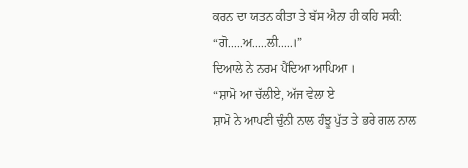ਕਰਨ ਦਾ ਯਤਨ ਕੀਤਾ ਤੇ ਬੱਸ ਐਨਾ ਹੀ ਕਹਿ ਸਕੀ:
“ਗੋ.....ਅ.....ਲੀ.....।”
ਦਿਆਲੇ ਨੇ ਨਰਮ ਪੈਂਦਿਆ ਆਪਿਆ ।
“ਸ਼ਾਮੋ ਆ ਚੱਲੀਏ, ਅੱਜ ਵੇਲਾ ਏ
ਸ਼ਾਮੋ ਨੇ ਆਪਣੀ ਚੁੰਨੀ ਨਾਲ ਹੰਝੂ ਪੁੱਤ ਤੇ ਭਰੇ ਗਲ ਨਾਲ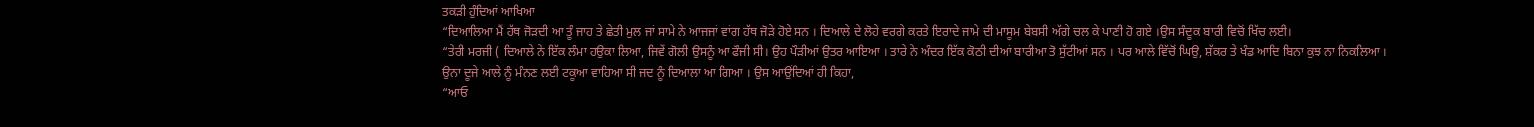ਤਕੜੀ ਹੁੰਦਿਆਂ ਆਖਿਆ
“ਦਿਆਲਿਆ ਮੈਂ ਹੱਥ ਜੋੜਦੀ ਆ ਤੂੰ ਜਾਹ ਤੇ ਛੇਤੀ ਮੁਲ ਜਾਂ ਸਾਮੇ ਨੇ ਆਜਜਾਂ ਵਾਂਗ ਹੱਥ ਜੋੜੇ ਹੋਏ ਸਨ । ਦਿਆਲੇ ਦੇ ਲੋਹੇ ਵਰਗੇ ਕਰਤੇ ਇਰਾਦੇ ਜਾਮੇ ਦੀ ਮਾਸੂਮ ਬੇਬਸੀ ਅੱਗੇ ਚਲ ਕੇ ਪਾਣੀ ਹੋ ਗਏ ।ਉਸ ਸੰਦੂਕ ਬਾਰੀ ਵਿਚੋਂ ਖਿੱਚ ਲਈ।
“ਤੇਰੀ ਮਰਜੀ ( ਦਿਆਲੇ ਨੇ ਇੱਕ ਲੰਮਾ ਹਉਕਾ ਲਿਆ, ਜਿਵੇਂ ਗੋਲੀ ਉਸਨੂੰ ਆ ਫੌਜੀ ਸੀ। ਉਹ ਪੌੜੀਆਂ ਉਤਰ ਆਇਆ । ਤਾਰੇ ਨੇ ਅੰਦਰ ਇੱਕ ਕੋਠੀ ਦੀਆਂ ਬਾਰੀਆ ਤੋ ਸੁੱਟੀਆਂ ਸਨ । ਪਰ ਆਲੇ ਵਿੱਚੋਂ ਘਿਉ, ਸ਼ੱਕਰ ਤੇ ਖੰਡ ਆਦਿ ਬਿਨਾ ਕੁਝ ਨਾ ਨਿਕਲਿਆ । ਉਨਾ ਦੂਜੇ ਆਲੇ ਨੂੰ ਮੰਨਣ ਲਈ ਟਕੂਆ ਵਾਹਿਆ ਸੀ ਜਦ ਨੂੰ ਦਿਆਲਾ ਆ ਗਿਆ । ਉਸ ਆਉਂਦਿਆਂ ਹੀ ਕਿਹਾ,
“ਆਓ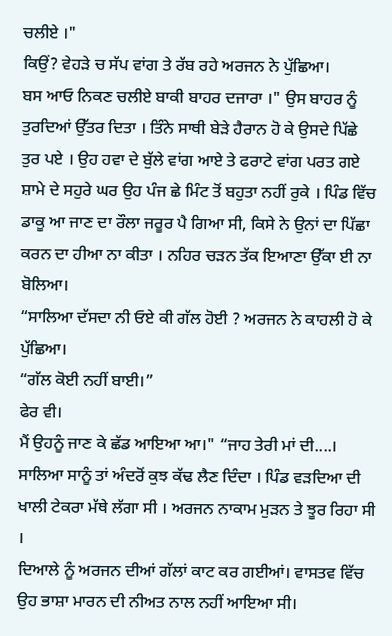ਚਲੀਏ ।"
ਕਿਉਂ? ਵੇਹੜੇ ਚ ਸੱਪ ਵਾਂਗ ਤੇ ਰੱਬ ਰਹੇ ਅਰਜਨ ਨੇ ਪੁੱਛਿਆ।
ਬਸ ਆਓ ਨਿਕਣ ਚਲੀਏ ਬਾਕੀ ਬਾਹਰ ਦਜਾਰਾ ।" ਉਸ ਬਾਹਰ ਨੂੰ ਤੁਰਦਿਆਂ ਉੱਤਰ ਦਿਤਾ । ਤਿੰਨੇ ਸਾਥੀ ਬੇੜੇ ਹੈਰਾਨ ਹੋ ਕੇ ਉਸਦੇ ਪਿੱਛੇ ਤੁਰ ਪਏ । ਉਹ ਹਵਾ ਦੇ ਬੁੱਲੇ ਵਾਂਗ ਆਏ ਤੇ ਫਰਾਟੇ ਵਾਂਗ ਪਰਤ ਗਏ ਸ਼ਾਮੇ ਦੇ ਸਹੁਰੇ ਘਰ ਉਹ ਪੰਜ ਛੇ ਮਿੰਟ ਤੋਂ ਬਹੁਤਾ ਨਹੀਂ ਰੁਕੇ । ਪਿੰਡ ਵਿੱਚ ਡਾਕੂ ਆ ਜਾਣ ਦਾ ਰੌਲਾ ਜਰੂਰ ਪੈ ਗਿਆ ਸੀ, ਕਿਸੇ ਨੇ ਉਨਾਂ ਦਾ ਪਿੱਛਾ ਕਰਨ ਦਾ ਹੀਆ ਨਾ ਕੀਤਾ । ਨਹਿਰ ਚੜਨ ਤੱਕ ਇਆਣਾ ਉੱਕਾ ਈ ਨਾ ਬੋਲਿਆ।
“ਸਾਲਿਆ ਦੱਸਦਾ ਨੀ ਓਏ ਕੀ ਗੱਲ ਹੋਈ ? ਅਰਜਨ ਨੇ ਕਾਹਲੀ ਹੋ ਕੇ ਪੁੱਛਿਆ।
“ਗੱਲ ਕੋਈ ਨਹੀਂ ਬਾਈ।”
ਫੇਰ ਵੀ।
ਮੈਂ ਉਹਨੂੰ ਜਾਣ ਕੇ ਛੱਡ ਆਇਆ ਆ।" “ਜਾਹ ਤੇਰੀ ਮਾਂ ਦੀ....। ਸਾਲਿਆ ਸਾਨੂੰ ਤਾਂ ਅੰਦਰੋਂ ਕੁਝ ਕੱਢ ਲੈਣ ਦਿੰਦਾ । ਪਿੰਡ ਵੜਦਿਆ ਦੀ ਖਾਲੀ ਟੇਕਰਾ ਮੱਥੇ ਲੱਗਾ ਸੀ । ਅਰਜਨ ਨਾਕਾਮ ਮੁੜਨ ਤੇ ਝੂਰ ਰਿਹਾ ਸੀ ।
ਦਿਆਲੇ ਨੂੰ ਅਰਜਨ ਦੀਆਂ ਗੱਲਾਂ ਕਾਟ ਕਰ ਗਈਆਂ। ਵਾਸਤਵ ਵਿੱਚ ਉਹ ਭਾਸ਼ਾ ਮਾਰਨ ਦੀ ਨੀਅਤ ਨਾਲ ਨਹੀਂ ਆਇਆ ਸੀ।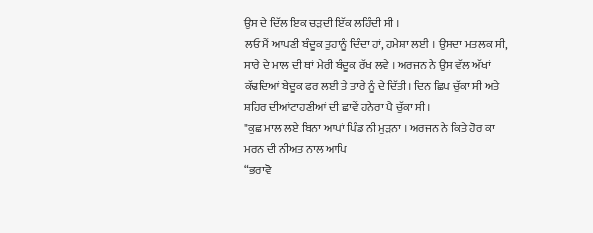ਉਸ ਦੇ ਦਿੱਲ ਇਕ ਚੜਦੀ ਇੱਕ ਲਹਿੰਦੀ ਸੀ ।
ਲਓ ਮੈਂ ਆਪਣੀ ਬੰਦੂਕ ਤੁਹਾਨੂੰ ਦਿੰਦਾ ਹਾਂ, ਹਮੇਸ਼ਾ ਲਈ । ਉਸਦਾ ਮਤਲਕ ਸੀ, ਸਾਰੇ ਦੇ ਮਾਲ ਦੀ ਥਾਂ ਮੇਰੀ ਬੰਦੂਕ ਰੱਖ ਲਵੇ । ਅਰਜਨ ਨੇ ਉਸ ਵੱਲ ਅੱਖਾਂ ਕੱਢਦਿਆਂ ਬੇਦੂਕ ਫਰ ਲਈ ਤੇ ਤਾਰੇ ਨੂੰ ਦੇ ਦਿੱਤੀ। ਦਿਨ ਛਿਪ ਚੁੱਕਾ ਸੀ ਅਤੇ ਸ਼ਹਿਰ ਦੀਆਂਟਾਹਣੀਆਂ ਦੀ ਛਾਵੇਂ ਹਨੇਰਾ ਪੈ ਚੁੱਕਾ ਸੀ ।
"ਕੁਛ ਮਾਲ ਲਏ ਬਿਨਾ ਆਪਾਂ ਪਿੰਡ ਨੀ ਮੁੜਨਾ । ਅਰਜਨ ਨੇ ਕਿਤੇ ਹੋਰ ਕਾ ਮਰਨ ਦੀ ਨੀਅਤ ਨਾਲ ਆਪਿ
“ਭਰਾਵੋ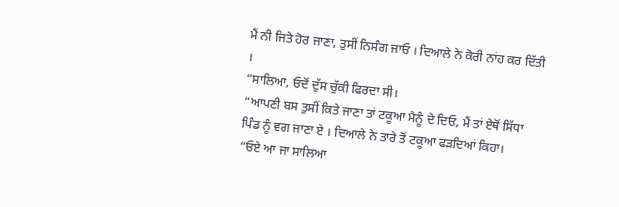ਮੈਂ ਨੀ ਜਿਤੇ ਹੋਰ ਜਾਣਾ, ਤੁਸੀਂ ਨਿਸੰਗ ਜਾਓ । ਦਿਆਲੇ ਨੇ ਕੋਰੀ ਨਾਂਹ ਕਰ ਦਿੱਤੀ ।
“ਸਾਲਿਆ, ਓਦੋਂ ਦੁੱਸ ਚੁੱਕੀ ਫਿਰਦਾ ਸੀ।
“ਆਪਣੀ ਬਸ ਤੁਸੀਂ ਕਿਤੇ ਜਾਣਾ ਤਾਂ ਟਕੂਆ ਮੈਨੂੰ ਦੇ ਦਿਓ, ਮੈਂ ਤਾਂ ਏਥੋਂ ਸਿੱਧਾ ਪਿੰਡ ਨੂੰ ਵਗ ਜਾਣਾ ਏ । ਦਿਆਲੇ ਨੇ ਤਾਰੇ ਤੋਂ ਟਕੂਆ ਫੜਦਿਆਂ ਕਿਹਾ।
“ਓਏ ਆ ਜਾ ਸਾਲਿਆ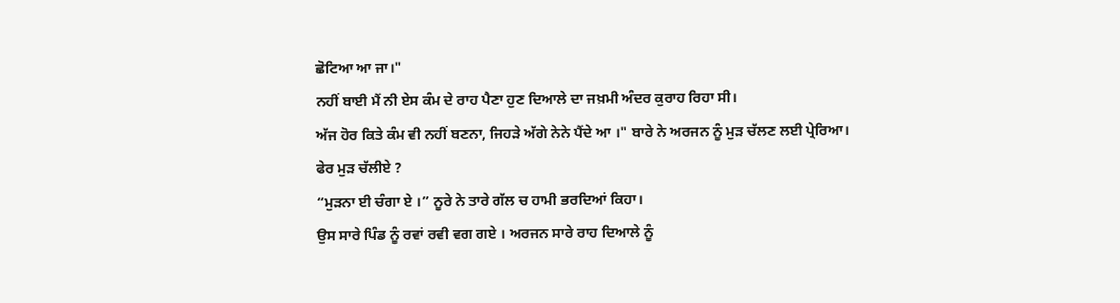ਛੋਟਿਆ ਆ ਜਾ।"
ਨਹੀਂ ਬਾਈ ਮੈਂ ਨੀ ਏਸ ਕੰਮ ਦੇ ਰਾਹ ਪੈਣਾ ਹੁਣ ਦਿਆਲੇ ਦਾ ਜਖ਼ਮੀ ਅੰਦਰ ਕੁਰਾਹ ਰਿਹਾ ਸੀ।
ਅੱਜ ਹੋਰ ਕਿਤੇ ਕੰਮ ਵੀ ਨਹੀਂ ਬਣਨਾ, ਜਿਹੜੇ ਅੱਗੇ ਨੇਨੇ ਪੈਂਦੇ ਆ ।" ਬਾਰੇ ਨੇ ਅਰਜਨ ਨੂੰ ਮੁੜ ਚੱਲਣ ਲਈ ਪ੍ਰੇਰਿਆ।
ਫੇਰ ਮੁੜ ਚੱਲੀਏ ?
“ਮੁੜਨਾ ਈ ਚੰਗਾ ਏ ।” ਨੂਰੇ ਨੇ ਤਾਰੇ ਗੱਲ ਚ ਹਾਮੀ ਭਰਦਿਆਂ ਕਿਹਾ।
ਉਸ ਸਾਰੇ ਪਿੰਡ ਨੂੰ ਰਵਾਂ ਰਵੀ ਵਗ ਗਏ । ਅਰਜਨ ਸਾਰੇ ਰਾਹ ਦਿਆਲੇ ਨੂੰ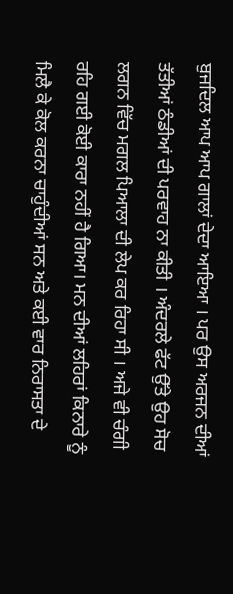ਬੁਜਦਿਲ ਆਪ ਆਪ ਗਾਲਾਂ ਦੇਦਾ ਆਇਆ । ਪਰ ਉਸ ਅਰਜਨ ਦੀਆਂ ਤੱਤੀਆਂ ਠੰਡੀਆਂ ਦੀ ਪਰਵਾਹ ਨਾ ਕੀਤੀ । ਅੰਦਰਲੇ ਫੱਟ ਉੱਤੇ ਉਹ ਸੋਚ ਲਗਨ ਵਿੱਚ ਮਗਲ ਪਿਆਲਾ ਦੀ ਲੇਪ ਕਰ ਰਿਹਾ ਸੀ । ਅਜੇ ਵੀ ਚੰਗੀ ਰਹਿ ਗਈ ਕੋਈ ਕਾਰਾ ਨਹੀਂ ਹੈ ਗਿਆ। ਮਨ ਦੀਆਂ ਲਹਿਰਾਂ ਕਿਨਾਰੇ ਨੂੰ ਮਿਲੈ ਕੇ ਕੋਲ ਕਰਨਾ ਚਾਹੁੰਦੀਆਂ ਸਨ ਅਤੇ ਕਈ ਵਾਰ ਨਿਰਾਸਤਾ ਦੇ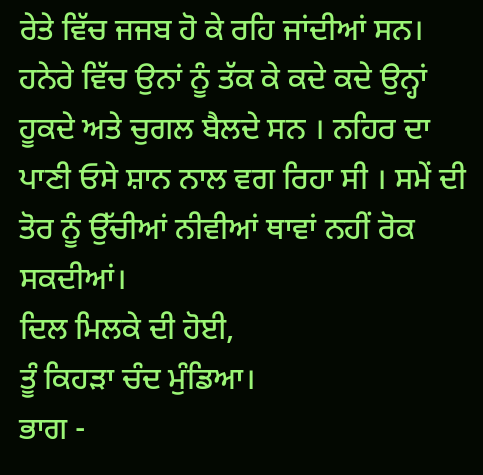ਰੇਤੇ ਵਿੱਚ ਜਜਬ ਹੋ ਕੇ ਰਹਿ ਜਾਂਦੀਆਂ ਸਨ। ਹਨੇਰੇ ਵਿੱਚ ਉਨਾਂ ਨੂੰ ਤੱਕ ਕੇ ਕਦੇ ਕਦੇ ਉਨ੍ਹਾਂ ਹੂਕਦੇ ਅਤੇ ਚੁਗਲ ਬੈਲਦੇ ਸਨ । ਨਹਿਰ ਦਾ ਪਾਣੀ ਓਸੇ ਸ਼ਾਨ ਨਾਲ ਵਗ ਰਿਹਾ ਸੀ । ਸਮੇਂ ਦੀ ਤੋਰ ਨੂੰ ਉੱਚੀਆਂ ਨੀਵੀਆਂ ਥਾਵਾਂ ਨਹੀਂ ਰੋਕ ਸਕਦੀਆਂ।
ਦਿਲ ਮਿਲਕੇ ਦੀ ਹੋਈ,
ਤੂੰ ਕਿਹੜਾ ਚੰਦ ਮੁੰਡਿਆ।
ਭਾਗ -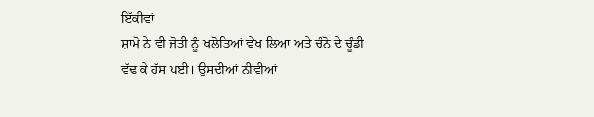ਇੱਕੀਵਾਂ
ਸ਼ਾਮੋ ਨੇ ਵੀ ਜੋਤੀ ਨੂੰ ਖਲੋਤਿਆਂ ਵੇਖ ਲਿਆ ਅਤੇ ਚੰਨੋ ਦੇ ਚੂੰਡੀ ਵੱਢ ਕੇ ਹੱਸ ਪਈ। ਉਸਦੀਆਂ ਨੀਵੀਆਂ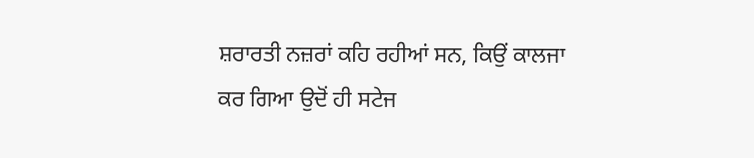ਸ਼ਰਾਰਤੀ ਨਜ਼ਰਾਂ ਕਹਿ ਰਹੀਆਂ ਸਨ, ਕਿਉਂ ਕਾਲਜਾ ਕਰ ਗਿਆ ਉਦੋਂ ਹੀ ਸਟੇਜ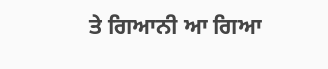ਤੇ ਗਿਆਨੀ ਆ ਗਿਆ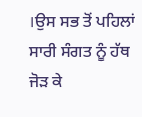।ਉਸ ਸਭ ਤੋਂ ਪਹਿਲਾਂ ਸਾਰੀ ਸੰਗਤ ਨੂੰ ਹੱਥ ਜੋੜ ਕੇ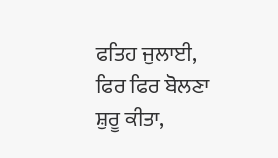ਫਤਿਹ ਜੁਲਾਈ, ਫਿਰ ਫਿਰ ਬੋਲਣਾ ਸ਼ੁਰੂ ਕੀਤਾ,